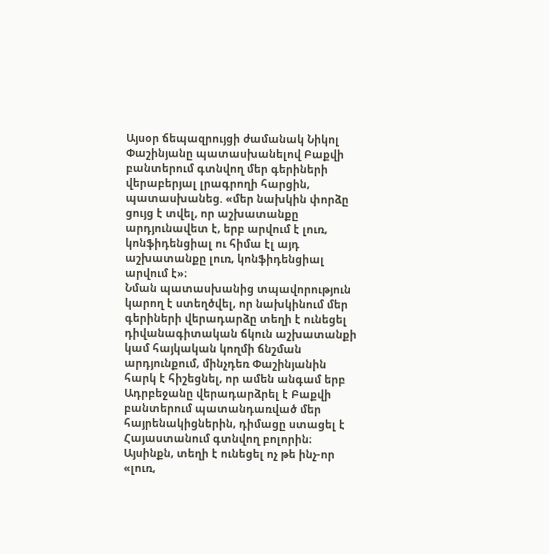Այսօր ճեպազրույցի ժամանակ Նիկոլ Փաշինյանը պատասխանելով Բաքվի բանտերում գտնվող մեր գերիների վերաբերյալ լրագրողի հարցին, պատասխանեց. «մեր նախկին փորձը ցույց է տվել, որ աշխատանքը արդյունավետ է, երբ արվում է լուռ, կոնֆիդենցիալ ու հիմա էլ այդ աշխատանքը լուռ, կոնֆիդենցիալ արվում է»։
Նման պատասխանից տպավորություն կարող է ստեղծվել, որ նախկինում մեր գերիների վերադարձը տեղի է ունեցել դիվանագիտական ճկուն աշխատանքի կամ հայկական կողմի ճնշման արդյունքում, մինչդեռ Փաշինյանին հարկ է հիշեցնել, որ ամեն անգամ երբ Ադրբեջանը վերադարձրել է Բաքվի բանտերում պատանդառված մեր հայրենակիցներին, դիմացը ստացել է Հայաստանում գտնվող բոլորին։ Այսինքն, տեղի է ունեցել ոչ թե ինչ-որ «լուռ,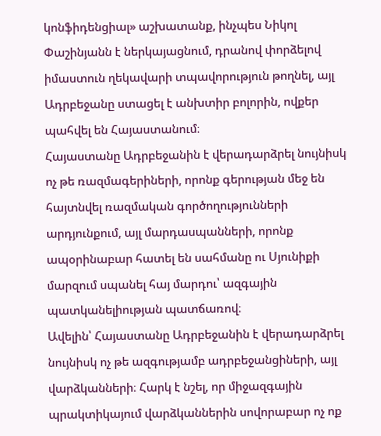կոնֆիդենցիալ» աշխատանք, ինչպես Նիկոլ Փաշինյանն է ներկայացնում, դրանով փորձելով իմաստուն ղեկավարի տպավորություն թողնել, այլ Ադրբեջանը ստացել է անխտիր բոլորին, ովքեր պահվել են Հայաստանում։
Հայաստանը Ադրբեջանին է վերադարձրել նույնիսկ ոչ թե ռազմագերիների, որոնք գերության մեջ են հայտնվել ռազմական գործողությունների արդյունքում, այլ մարդասպանների, որոնք ապօրինաբար հատել են սահմանը ու Սյունիքի մարզում սպանել հայ մարդու՝ ազգային պատկանելիության պատճառով։
Ավելին՝ Հայաստանը Ադրբեջանին է վերադարձրել նույնիսկ ոչ թե ազգությամբ ադրբեջանցիների, այլ վարձկանների։ Հարկ է նշել, որ միջազգային պրակտիկայում վարձկաններին սովորաբար ոչ ոք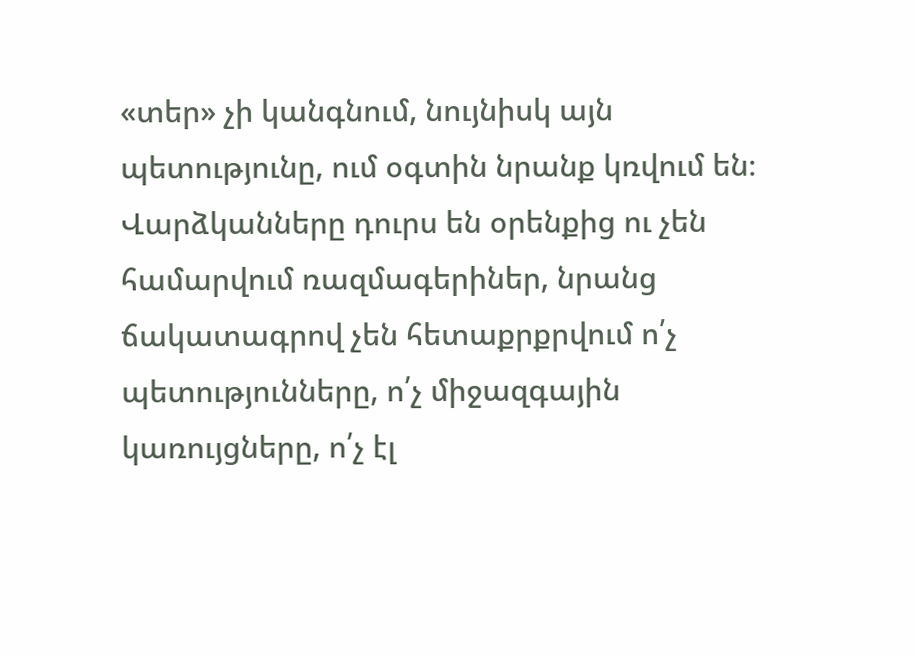«տեր» չի կանգնում, նույնիսկ այն պետությունը, ում օգտին նրանք կռվում են։ Վարձկանները դուրս են օրենքից ու չեն համարվում ռազմագերիներ, նրանց ճակատագրով չեն հետաքրքրվում ո՛չ պետությունները, ո՛չ միջազգային կառույցները, ո՛չ էլ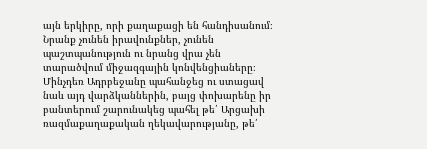այն երկիրը, որի քաղաքացի են հանդիսանում։ Նրանք չունեն իրավունքներ, չունեն պաշտպանություն ու նրանց վրա չեն տարածվում միջազգային կոնվենցիաները։ Մինչդեռ Ադրբեջանը պահանջեց ու ստացավ նաև այդ վարձկաններին, բայց փոխարենը իր բանտերում շարունակեց պահել թե՛ Արցախի ռազմաքաղաքական ղեկավարությանը, թե՛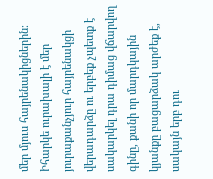մեր մյուս հայրենակիցներին։
Իհարկե ուրախալի է մեր յուրաքանչյուր հայրենակցի վերադարձը ու երբեք չպետք է սակարկել դրա դիմաց վճարվող գինը, քանի որ մարդկային կյանքը բացարձակ արժեք է, սակայն երբ դու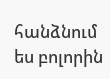հանձնում ես բոլորին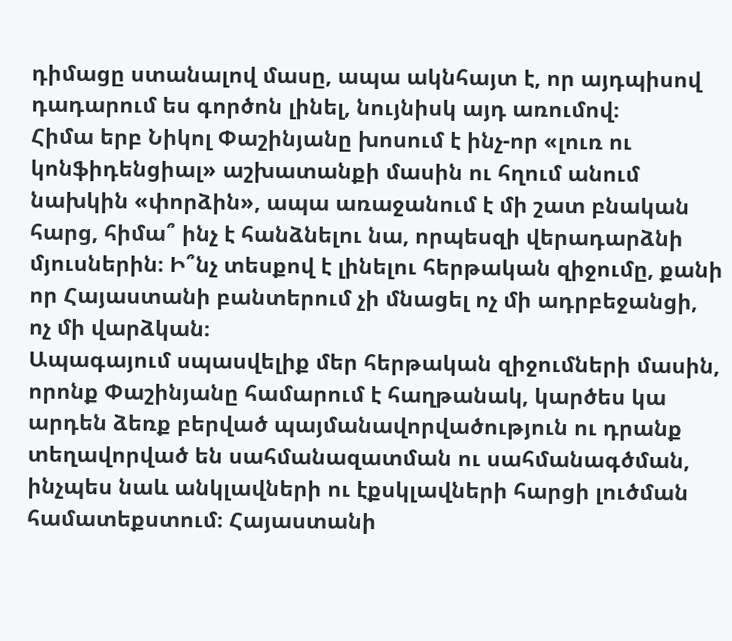դիմացը ստանալով մասը, ապա ակնհայտ է, որ այդպիսով դադարում ես գործոն լինել, նույնիսկ այդ առումով։
Հիմա երբ Նիկոլ Փաշինյանը խոսում է ինչ-որ «լուռ ու կոնֆիդենցիալ» աշխատանքի մասին ու հղում անում նախկին «փորձին», ապա առաջանում է մի շատ բնական հարց, հիմա՞ ինչ է հանձնելու նա, որպեսզի վերադարձնի մյուսներին։ Ի՞նչ տեսքով է լինելու հերթական զիջումը, քանի որ Հայաստանի բանտերում չի մնացել ոչ մի ադրբեջանցի, ոչ մի վարձկան։
Ապագայում սպասվելիք մեր հերթական զիջումների մասին, որոնք Փաշինյանը համարում է հաղթանակ, կարծես կա արդեն ձեռք բերված պայմանավորվածություն ու դրանք տեղավորված են սահմանազատման ու սահմանագծման, ինչպես նաև անկլավների ու էքսկլավների հարցի լուծման համատեքստում։ Հայաստանի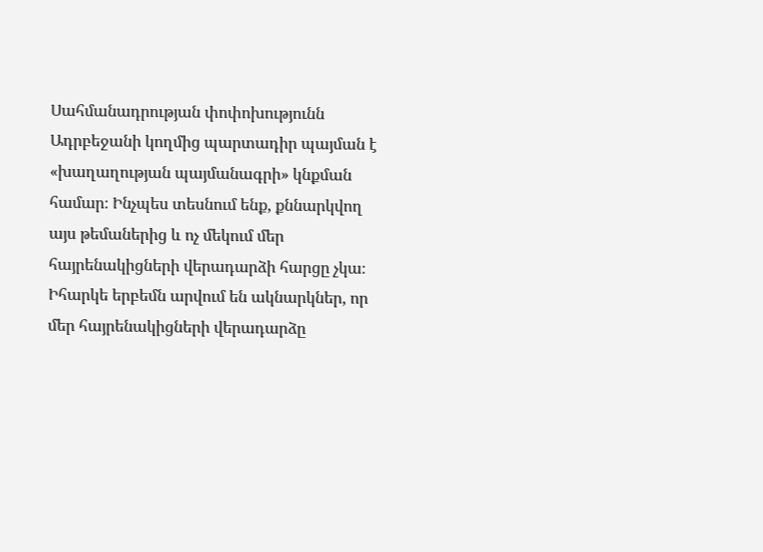Սահմանադրության փոփոխությունն Ադրբեջանի կողմից պարտադիր պայման է «խաղաղության պայմանագրի» կնքման համար։ Ինչպես տեսնում ենք, քննարկվող այս թեմաներից և ոչ մեկում մեր հայրենակիցների վերադարձի հարցը չկա։ Իհարկե երբեմն արվում են ակնարկներ, որ մեր հայրենակիցների վերադարձը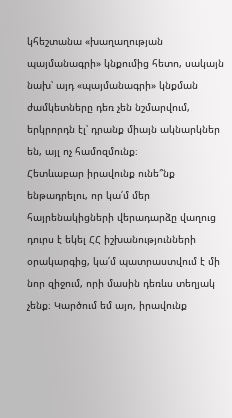կհեշտանա «խաղաղության պայմանագրի» կնքումից հետո, սակայն նախ՝ այդ «պայմանագրի» կնքման ժամկետները դեռ չեն նշմարվում, երկրորդն էլ՝ դրանք միայն ակնարկներ են, այլ ոչ համոզմունք։
Հետևաբար իրավունք ունե՞նք ենթադրելու, որ կա՛մ մեր հայրենակիցների վերադարձը վաղուց դուրս է եկել ՀՀ իշխանությունների օրակարգից, կա՛մ պատրաստվում է մի նոր զիջում, որի մասին դեռևս տեղյակ չենք։ Կարծում եմ այո, իրավունք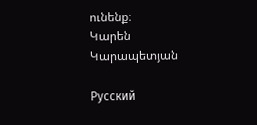ունենք։
Կարեն Կարապետյան

Русский